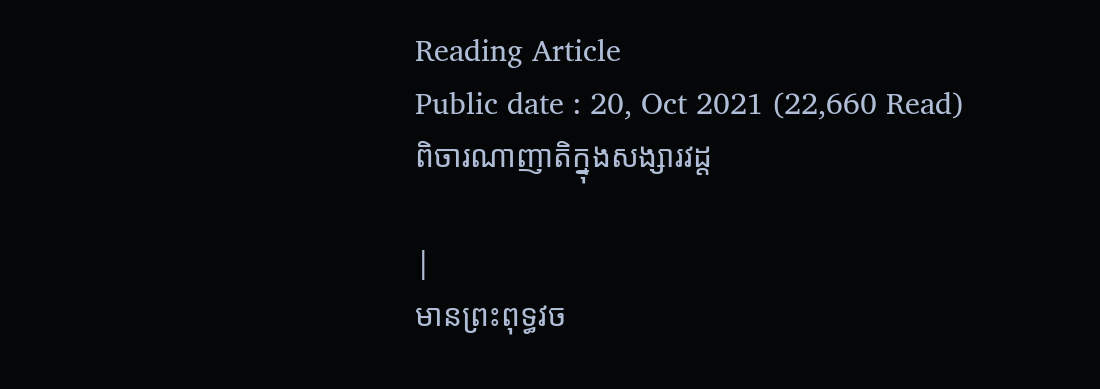Reading Article
Public date : 20, Oct 2021 (22,660 Read)
ពិចារណាញាតិក្នុងសង្សារវដ្ដ

|
មានព្រះពុទ្ធវច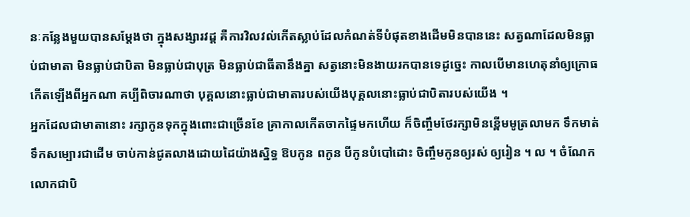នៈកន្លែងមួយបានសម្តែងថា ក្នុងសង្សារវដ្ដ គឺការវិលវល់កើតស្លាប់ដែលកំណត់ទីបំផុតខាងដើមមិនបាននេះ សត្វណាដែលមិនធ្លាប់ជាមាតា មិនធ្លាប់ជាបិតា មិនធ្លាប់ជាបុត្រ មិនធ្លាប់ជាធីតានឹងគ្នា សត្វនោះមិនងាយរកបានទេដូច្នេះ កាលបើមានហេតុនាំឲ្យក្រោធកើតឡើងពីអ្នកណា គប្បីពិចារណាថា បុគ្គលនោះធ្លាប់ជាមាតារបស់យើងបុគ្គលនោះធ្លាប់ជាបិតារបស់យើង ។
អ្នកដែលជាមាតានោះ រក្សាកូនទុកក្នុងពោះជាច្រើនខែ គ្រាកាលកើតចាកផ្ទៃមកហើយ ក៏ចិញ្ចឹមថែរក្សាមិនខ្ពើមមូត្រលាមក ទឹកមាត់ទឹកសម្បោរជាដើម ចាប់កាន់ជូតលាងដោយដៃយ៉ាងស្និទ្ធ ឱបកូន ពកូន បីកូនបំបៅដោះ ចិញ្ចឹមកូនឲ្យរស់ ឲ្យរៀន ។ ល ។ ចំណែកលោកជាបិ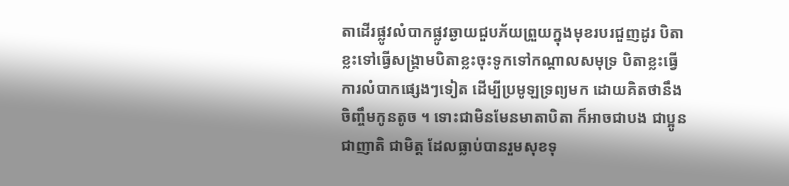តាដើរផ្លូវលំបាកផ្លូវឆ្ងាយជួបភ័យព្រួយក្នុងមុខរបរជួញដូរ បិតាខ្លះទៅធ្វើសង្គ្រាមបិតាខ្លះចុះទូកទៅកណ្តាលសមុទ្រ បិតាខ្លះធ្វើការលំបាកផ្សេងៗទៀត ដើម្បីប្រមូឡទ្រព្យមក ដោយគិតថានឹងចិញ្ចឹមកូនតូច ។ ទោះជាមិនមែនមាតាបិតា ក៏អាចជាបង ជាប្អូនជាញាតិ ជាមិត្ត ដែលធ្លាប់បានរួមសុខទុ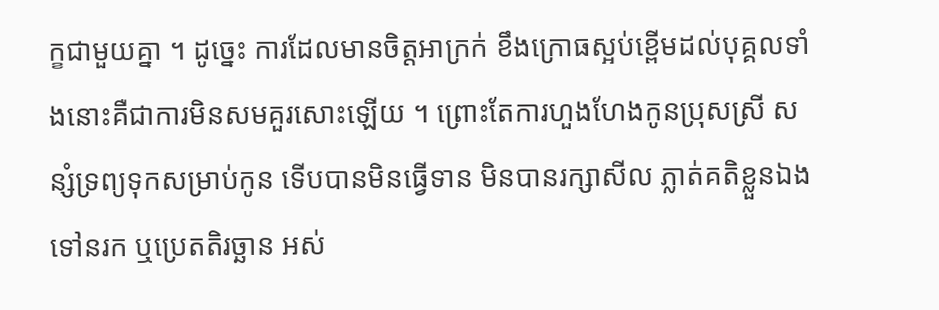ក្ខជាមួយគ្នា ។ ដូច្នេះ ការដែលមានចិត្តអាក្រក់ ខឹងក្រោធស្អប់ខ្ពើមដល់បុគ្គលទាំងនោះគឺជាការមិនសមគួរសោះឡើយ ។ ព្រោះតែការហួងហែងកូនប្រុសស្រី សន្សំទ្រព្យទុកសម្រាប់កូន ទើបបានមិនធ្វើទាន មិនបានរក្សាសីល ភ្លាត់គតិខ្លួនឯងទៅនរក ឬប្រេតតិរច្ឆាន អស់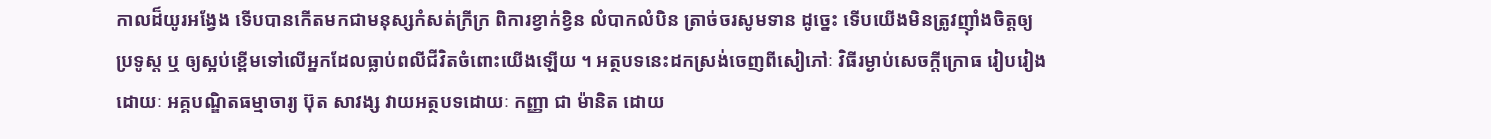កាលដ៏យូរអង្វែង ទើបបានកើតមកជាមនុស្សកំសត់ក្រីក្រ ពិការខ្វាក់ខ្វិន លំបាកលំបិន ត្រាច់ចរសូមទាន ដូច្នេះ ទើបយើងមិនត្រូវញ៉ាំងចិត្តឲ្យប្រទូស្ត ឬ ឲ្យស្អប់ខ្ពើមទៅលើអ្នកដែលធ្លាប់ពលីជីវិតចំពោះយើងឡើយ ។ អត្ថបទនេះដកស្រង់ចេញពីសៀភៅៈ វិធីរម្ងាប់សេចក្តីក្រោធ រៀបរៀងដោយៈ អគ្គបណ្ឌិតធម្មាចារ្យ ប៊ុត សាវង្ស វាយអត្ថបទដោយៈ កញ្ញា ជា ម៉ានិត ដោយ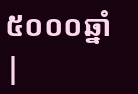៥០០០ឆ្នាំ |